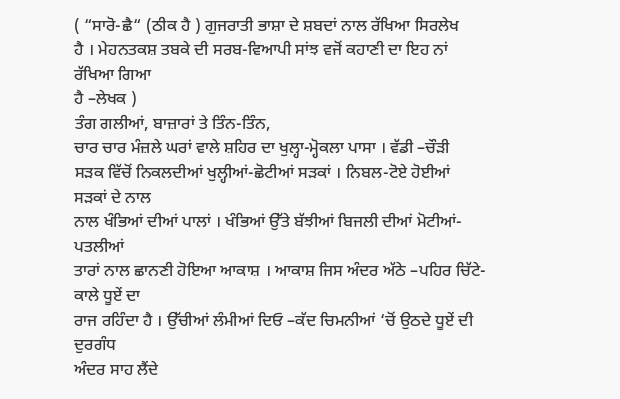( “ਸਾਰੋ-ਛੈ“ (ਠੀਕ ਹੈ ) ਗੁਜਰਾਤੀ ਭਾਸ਼ਾ ਦੇ ਸ਼ਬਦਾਂ ਨਾਲ ਰੱਖਿਆ ਸਿਰਲੇਖ
ਹੈ । ਮੇਹਨਤਕਸ਼ ਤਬਕੇ ਦੀ ਸਰਬ-ਵਿਆਪੀ ਸਾਂਝ ਵਜੋਂ ਕਹਾਣੀ ਦਾ ਇਹ ਨਾਂ ਰੱਖਿਆ ਗਿਆ
ਹੈ –ਲੇਖਕ )
ਤੰਗ ਗਲੀਆਂ, ਬਾਜ਼ਾਰਾਂ ਤੇ ਤਿੰਨ-ਤਿੰਨ,
ਚਾਰ ਚਾਰ ਮੰਜ਼ਲੇ ਘਰਾਂ ਵਾਲੇ ਸ਼ਹਿਰ ਦਾ ਖੁਲ੍ਹਾ-ਮ੍ਹੋਕਲਾ ਪਾਸਾ । ਵੱਡੀ –ਚੌੜੀ
ਸੜਕ ਵਿੱਚੋਂ ਨਿਕਲਦੀਆਂ ਖੁਲ੍ਹੀਆਂ-ਛੋਟੀਆਂ ਸੜਕਾਂ । ਨਿਬਲ-ਟੋਏ ਹੋਈਆਂ ਸੜਕਾਂ ਦੇ ਨਾਲ
ਨਾਲ ਖੰਭਿਆਂ ਦੀਆਂ ਪਾਲਾਂ । ਖੰਭਿਆਂ ਉੱਤੇ ਬੱਝੀਆਂ ਬਿਜਲੀ ਦੀਆਂ ਮੋਟੀਆਂ-ਪਤਲੀਆਂ
ਤਾਰਾਂ ਨਾਲ ਛਾਨਣੀ ਹੋਇਆ ਆਕਾਸ਼ । ਆਕਾਸ਼ ਜਿਸ ਅੰਦਰ ਅੱਠੇ –ਪਹਿਰ ਚਿੱਟੇ-ਕਾਲੇ ਧੂਏਂ ਦਾ
ਰਾਜ ਰਹਿੰਦਾ ਹੈ । ਉੱਚੀਆਂ ਲੰਮੀਆਂ ਦਿਓ –ਕੱਦ ਚਿਮਨੀਆਂ ‘ਚੋਂ ਉਠਦੇ ਧੂਏਂ ਦੀ ਦੁਰਗੰਧ
ਅੰਦਰ ਸਾਹ ਲੈਂਦੇ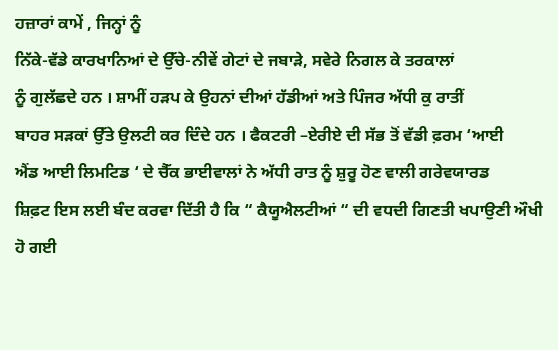ਹਜ਼ਾਰਾਂ ਕਾਮੇਂ , ਜਿਨ੍ਹਾਂ ਨੂੰ
ਨਿੱਕੇ-ਵੱਡੇ ਕਾਰਖਾਨਿਆਂ ਦੇ ਉੱਚੇ-ਨੀਵੇਂ ਗੇਟਾਂ ਦੇ ਜਬਾੜੇ, ਸਵੇਰੇ ਨਿਗਲ ਕੇ ਤਰਕਾਲਾਂ
ਨੂੰ ਗੁਲੱਛਦੇ ਹਨ । ਸ਼ਾਮੀਂ ਹੜਪ ਕੇ ਉਹਨਾਂ ਦੀਆਂ ਹੱਡੀਆਂ ਅਤੇ ਪਿੰਜਰ ਅੱਧੀ ਕੁ ਰਾਤੀਂ
ਬਾਹਰ ਸੜਕਾਂ ਉੱਤੇ ਉਲਟੀ ਕਰ ਦਿੰਦੇ ਹਨ । ਫੈਕਟਰੀ –ਏਰੀਏ ਦੀ ਸੱਭ ਤੋਂ ਵੱਡੀ ਫ਼ਰਮ ‘ਆਈ
ਐਂਡ ਆਈ ਲਿਮਟਿਡ ‘ ਦੇ ਚੈੱਕ ਭਾਈਵਾਲਾਂ ਨੇ ਅੱਧੀ ਰਾਤ ਨੂੰ ਸ਼ੁਰੂ ਹੋਣ ਵਾਲੀ ਗਰੇਵਯਾਰਡ
ਸ਼ਿਫ਼ਟ ਇਸ ਲਈ ਬੰਦ ਕਰਵਾ ਦਿੱਤੀ ਹੈ ਕਿ “ ਕੈਯੂਐਲਟੀਆਂ “ ਦੀ ਵਧਦੀ ਗਿਣਤੀ ਖਪਾਉਣੀ ਔਖੀ
ਹੋ ਗਈ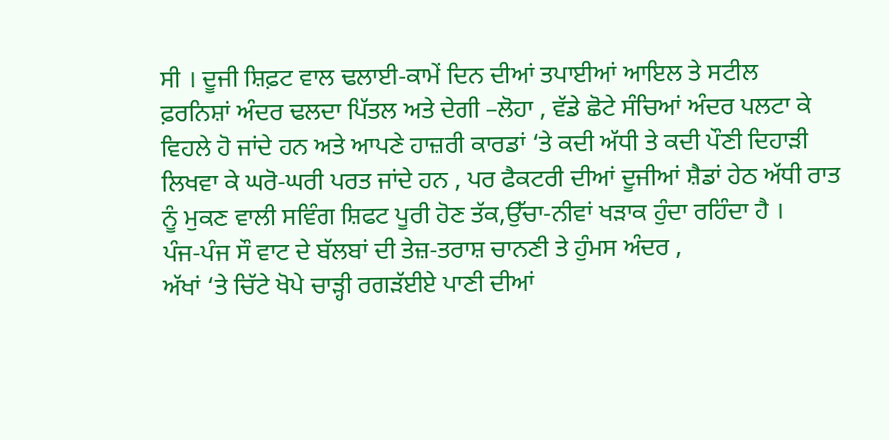ਸੀ । ਦੂਜੀ ਸ਼ਿਫ਼ਟ ਵਾਲ ਢਲਾਈ-ਕਾਮੇਂ ਦਿਨ ਦੀਆਂ ਤਪਾਈਆਂ ਆਇਲ ਤੇ ਸਟੀਲ
ਫ਼ਰਨਿਸ਼ਾਂ ਅੰਦਰ ਢਲਦਾ ਪਿੱਤਲ ਅਤੇ ਦੇਗੀ –ਲੋਹਾ , ਵੱਡੇ ਛੋਟੇ ਸੰਚਿਆਂ ਅੰਦਰ ਪਲਟਾ ਕੇ
ਵਿਹਲੇ ਹੋ ਜਾਂਦੇ ਹਨ ਅਤੇ ਆਪਣੇ ਹਾਜ਼ਰੀ ਕਾਰਡਾਂ ‘ਤੇ ਕਦੀ ਅੱਧੀ ਤੇ ਕਦੀ ਪੌਣੀ ਦਿਹਾੜੀ
ਲਿਖਵਾ ਕੇ ਘਰੋ-ਘਰੀ ਪਰਤ ਜਾਂਦੇ ਹਨ , ਪਰ ਫੈਕਟਰੀ ਦੀਆਂ ਦੂਜੀਆਂ ਸ਼ੈਡਾਂ ਹੇਠ ਅੱਧੀ ਰਾਤ
ਨੂੰ ਮੁਕਣ ਵਾਲੀ ਸਵਿੰਗ ਸ਼ਿਫਟ ਪੂਰੀ ਹੋਣ ਤੱਕ,ਉੱਚਾ-ਨੀਵਾਂ ਖੜਾਕ ਹੁੰਦਾ ਰਹਿੰਦਾ ਹੈ ।
ਪੰਜ-ਪੰਜ ਸੌ ਵਾਟ ਦੇ ਬੱਲਬਾਂ ਦੀ ਤੇਜ਼-ਤਰਾਸ਼ ਚਾਨਣੀ ਤੇ ਹੁੰਮਸ ਅੰਦਰ ,
ਅੱਖਾਂ ‘ਤੇ ਚਿੱਟੇ ਖੋਪੇ ਚਾੜ੍ਹੀ ਰਗੜੱਈਏ ਪਾਣੀ ਦੀਆਂ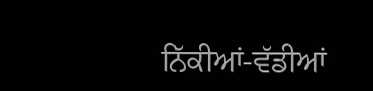ਨਿੱਕੀਆਂ-ਵੱਡੀਆਂ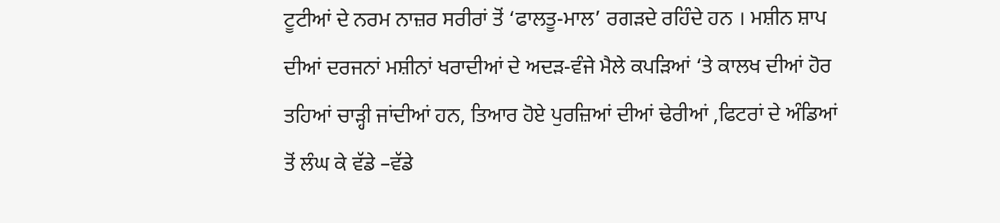ਟੂਟੀਆਂ ਦੇ ਨਰਮ ਨਾਜ਼ਰ ਸਰੀਰਾਂ ਤੋਂ ‘ਫਾਲਤੂ-ਮਾਲ’ ਰਗੜਦੇ ਰਹਿੰਦੇ ਹਨ । ਮਸ਼ੀਨ ਸ਼ਾਪ
ਦੀਆਂ ਦਰਜਨਾਂ ਮਸ਼ੀਨਾਂ ਖਰਾਦੀਆਂ ਦੇ ਅਦੜ-ਵੰਜੇ ਮੈਲੇ ਕਪੜਿਆਂ ‘ਤੇ ਕਾਲਖ ਦੀਆਂ ਹੋਰ
ਤਹਿਆਂ ਚਾੜ੍ਹੀ ਜਾਂਦੀਆਂ ਹਨ, ਤਿਆਰ ਹੋਏ ਪੁਰਜ਼ਿਆਂ ਦੀਆਂ ਢੇਰੀਆਂ ,ਫਿਟਰਾਂ ਦੇ ਅੰਡਿਆਂ
ਤੋਂ ਲੰਘ ਕੇ ਵੱਡੇ –ਵੱਡੇ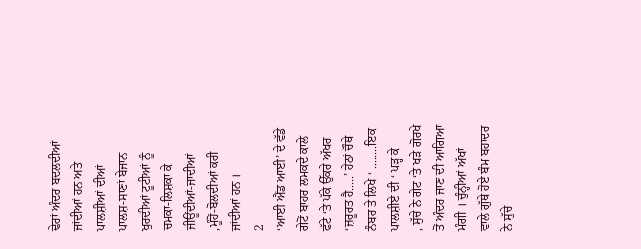ਢੇਰਾਂ ਅੰਦਰ ਬਦਲਦੀਆਂ ਜਾਂਦੀਆਂ ਹਨ ਅਤੇ ਪਾਲਸ਼ੀਆਂ ਦੀਆਂ
ਪਾਲਸ਼-ਸਾਣਾਂ ਬੇਜਾਨ ਖੁਰਦੀਆਂ ਟੂਟੀਆਂ ਨੂੰ ਚਮਕਾ-ਲਿਸ਼ਕਾ ਕੇ ਜੀਊਂਦੀਆਂ-ਜਾਦੀਆਂ
,ਮੂੰਹੋਂ-ਬੋਲਦੀਆਂ ਕਰੀ ਜਾਂਦੀਆਂ ਹਨ ।
2
‘ਆਈ ਐਂਡ ਆਈ’ ਦੇ ਵੱਡੇ ਗੇਟੋਂ ਬਾਹਰ ਲਮਕਦੇ ਕਾਲੇ ਫੱਟੇ ‘ਤੇ ਪੱਕੇ ਉੱਕਰੇ ਅੱਖਰ
‘ਜ਼ਰੂਰਤ ਹੈ.....’ ਹੇਠਾਂ ਚੌਥੇ ਨੰਬਰ ਤੇ ਲਿਖੇ ‘ ........ਇਕ ਪਾਲਸ਼ੀਏ ਦੀ ‘ ਪੜ੍ਹ ਕੇ
, ਸੁੱਚੇ ਨੇ ਗੇਟ ‘ਤੇ ਖੜੇ ਗੋਰਖੇ ਤੋਂ ਅੰਦਰ ਜਾਣ ਦੀ ਆਗਿਆ ਮੰਗੀ । ਚੁੰਨ੍ਹੀਆਂ ਅੱਖਾਂ
ਵਾਲੇ ਗੁੱਥੇ ਹੋਏ ਬੰਮ ਬਹਾਦਰ ਨੇ ਸੁੱਚੇ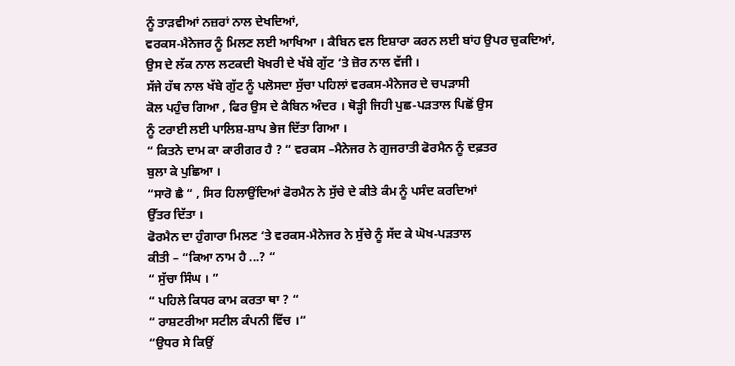ਨੂੰ ਤਾੜਵੀਆਂ ਨਜ਼ਰਾਂ ਨਾਲ ਦੇਖਦਿਆਂ,
ਵਰਕਸ-ਮੈਨੇਜਰ ਨੂੰ ਮਿਲਣ ਲਈ ਆਖਿਆ । ਕੈਬਿਨ ਵਲ ਇਸ਼ਾਰਾ ਕਰਨ ਲਈ ਬਾਂਹ ਉਪਰ ਚੁਕਦਿਆਂ,
ਉਸ ਦੇ ਲੱਕ ਨਾਲ ਲਟਕਦੀ ਖੋਖਰੀ ਦੇ ਖੱਬੇ ਗੁੱਟ ‘ਤੇ ਜ਼ੋਰ ਨਾਲ ਵੱਜੀ ।
ਸੱਜੇ ਹੱਥ ਨਾਲ ਖੱਬੇ ਗੁੱਟ ਨੂੰ ਪਲੋਸਦਾ ਸੁੱਚਾ ਪਹਿਲਾਂ ਵਰਕਸ-ਮੈਨੇਜਰ ਦੇ ਚਪੜਾਸੀ
ਕੋਲ ਪਹੁੰਚ ਗਿਆ , ਫਿਰ ਉਸ ਦੇ ਕੈਬਿਨ ਅੰਦਰ । ਥੋੜ੍ਹੀ ਜਿਹੀ ਪੁਛ-ਪੜਤਾਲ ਪਿਛੋਂ ਉਸ
ਨੂੰ ਟਰਾਈ ਲਈ ਪਾਲਿਸ਼-ਸ਼ਾਪ ਭੇਜ ਦਿੱਤਾ ਗਿਆ ।
“ ਕਿਤਨੇ ਦਾਮ ਕਾ ਕਾਰੀਗਰ ਹੈ ? “ ਵਰਕਸ –ਮੈਨੇਜਰ ਨੇ ਗੁਜਰਾਤੀ ਫੋਰਮੈਨ ਨੂੰ ਦਫ਼ਤਰ
ਬੁਲਾ ਕੇ ਪੁਛਿਆ ।
“ਸਾਰੋ ਛੈ “ , ਸਿਰ ਹਿਲਾਉਂਦਿਆਂ ਫੋਰਮੈਨ ਨੇ ਸੁੱਚੇ ਦੇ ਕੀਤੇ ਕੰਮ ਨੂੰ ਪਸੰਦ ਕਰਦਿਆਂ
ਉੱਤਰ ਦਿੱਤਾ ।
ਫੋਰਮੈਨ ਦਾ ਹੁੰਗਾਰਾ ਮਿਲਣ ‘ਤੇ ਵਰਕਸ-ਮੈਨੇਜਰ ਨੇ ਸੁੱਚੇ ਨੂੰ ਸੱਦ ਕੇ ਘੋਖ-ਪੜਤਾਲ
ਕੀਤੀ – “ਕਿਆ ਨਾਮ ਹੈ ...? “
“ ਸੁੱਚਾ ਸਿੰਘ । ”
“ ਪਹਿਲੇ ਕਿਧਰ ਕਾਮ ਕਰਤਾ ਥਾ ? “
“ ਰਾਸ਼ਟਰੀਆ ਸਟੀਲ ਕੰਪਨੀ ਵਿੱਚ ।“
“ਉਧਰ ਸੇ ਕਿਉਂ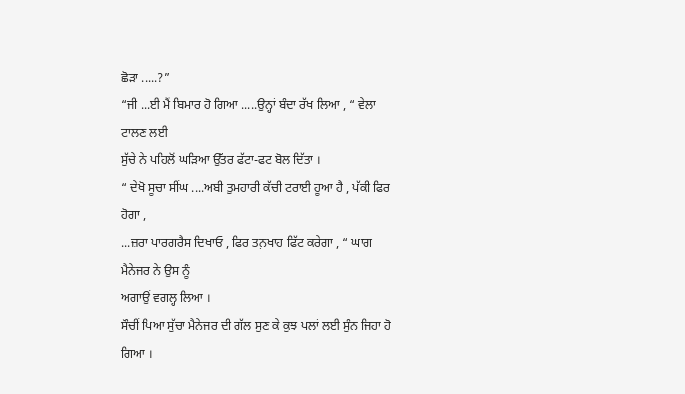ਛੋੜਾ .....?”
“ਜੀ ...ਈ ਮੈਂ ਬਿਮਾਰ ਹੋ ਗਿਆ .....ਉਨ੍ਹਾਂ ਬੰਦਾ ਰੱਖ ਲਿਆ , “ ਵੇਲਾ ਟਾਲਣ ਲਈ
ਸੁੱਚੇ ਨੇ ਪਹਿਲੋਂ ਘੜਿਆ ਉੱਤਰ ਫੱਟਾ-ਫਟ ਬੋਲ ਦਿੱਤਾ ।
“ ਦੇਖੋ ਸੂਚਾ ਸੀਂਘ ....ਅਬੀ ਤੁਮਹਾਰੀ ਕੱਚੀ ਟਰਾਈ ਹੂਆ ਹੈ , ਪੱਕੀ ਫਿਰ ਹੋਗਾ ,
...ਜ਼ਰਾ ਪਾਰਗਰੈਸ ਦਿਖਾਓ , ਫਿਰ ਤਨ਼ਖਾਹ ਫਿੱਟ ਕਰੇਗਾ , “ ਘਾਗ ਮੈਨੇਜਰ ਨੇ ਉਸ ਨੂੰ
ਅਗਾਉਂ ਵਗਲ੍ਹ ਲਿਆ ।
ਸੌਚੀਂ ਪਿਆ ਸੁੱਚਾ ਮੈਨੇਜਰ ਦੀ ਗੱਲ ਸੁਣ ਕੇ ਕੁਝ ਪਲਾਂ ਲਈ ਸੁੰਨ ਜਿਹਾ ਹੋ ਗਿਆ ।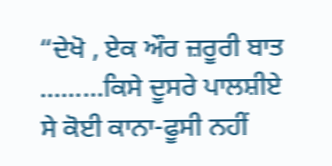“ਦੇਖੋ , ਏਕ ਔਰ ਜ਼ਰੂਰੀ ਬਾਤ .........ਕਿਸੇ ਦੂਸਰੇ ਪਾਲਸ਼ੀਏ ਸੇ ਕੋਈ ਕਾਨਾ-ਫੂਸੀ ਨਹੀਂ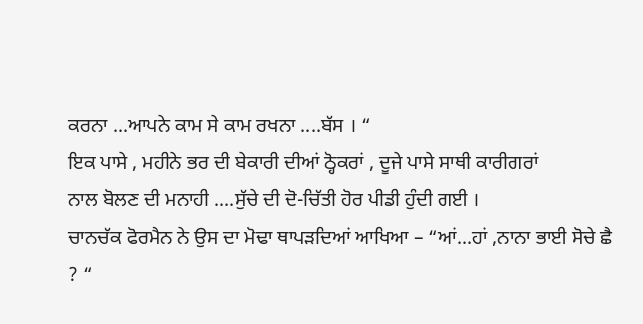ਕਰਨਾ ...ਆਪਨੇ ਕਾਮ ਸੇ ਕਾਮ ਰਖਨਾ ....ਬੱਸ । “
ਇਕ ਪਾਸੇ , ਮਹੀਨੇ ਭਰ ਦੀ ਬੇਕਾਰੀ ਦੀਆਂ ਠ੍ਹੋਕਰਾਂ , ਦੂਜੇ ਪਾਸੇ ਸਾਥੀ ਕਾਰੀਗਰਾਂ
ਨਾਲ ਬੋਲਣ ਦੀ ਮਨਾਹੀ ....ਸੁੱਚੇ ਦੀ ਦੋ-ਚਿੱਤੀ ਹੋਰ ਪੀਡੀ ਹੁੰਦੀ ਗਈ ।
ਚਾਨਚੱਕ ਫੋਰਮੈਨ ਨੇ ਉਸ ਦਾ ਮੋਢਾ ਥਾਪੜਦਿਆਂ ਆਖਿਆ – “ਆਂ...ਹਾਂ ,ਨਾਨਾ ਭਾਈ ਸੋਚੇ ਛੈ
? “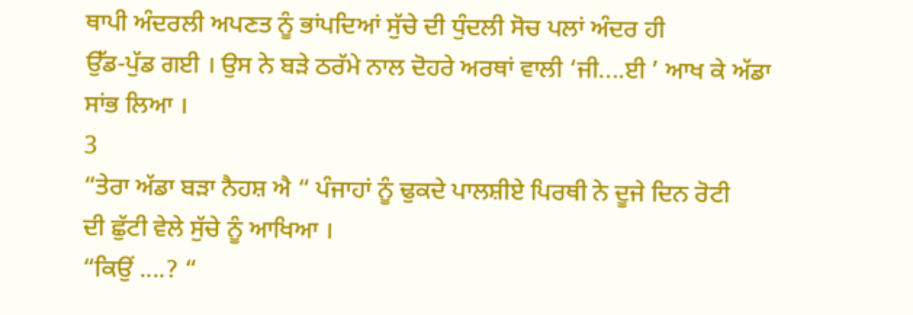ਥਾਪੀ ਅੰਦਰਲੀ ਅਪਣਤ ਨੂੰ ਭਾਂਪਦਿਆਂ ਸੁੱਚੇ ਦੀ ਧੁੰਦਲੀ ਸੋਚ ਪਲਾਂ ਅੰਦਰ ਹੀ
ਉੱਡ-ਪੁੱਡ ਗਈ । ਉਸ ਨੇ ਬੜੇ ਠਰੱਮੇ ਨਾਲ ਦੋਹਰੇ ਅਰਥਾਂ ਵਾਲੀ ‘ਜੀ....ਈ ’ ਆਖ ਕੇ ਅੱਡਾ
ਸਾਂਭ ਲਿਆ ।
3
“ਤੇਰਾ ਅੱਡਾ ਬੜਾ ਨੈਹਸ਼ ਐ “ ਪੰਜਾਹਾਂ ਨੂੰ ਢੁਕਦੇ ਪਾਲਸ਼ੀਏ ਪਿਰਥੀ ਨੇ ਦੂਜੇ ਦਿਨ ਰੋਟੀ
ਦੀ ਛੁੱਟੀ ਵੇਲੇ ਸੁੱਚੇ ਨੂੰ ਆਖਿਆ ।
“ਕਿਉਂ ....? “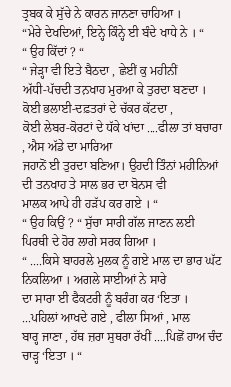ਤ੍ਰਬਕ ਕੇ ਸੁੱਚੇ ਨੇ ਕਾਰਨ ਜਾਨਣਾ ਚਾਹਿਆ ।
“ਮੇਰੇ ਦੇਖਦਿਆਂ, ਇਨ੍ਹੇ ਕਿੰਨ੍ਹੇ ਈ ਬੰਦੇ ਖਾਧੇ ਨੇ । “
“ ਉਹ ਕਿੱਦਾਂ ? “
“ ਜੇੜ੍ਹਾ ਵੀ ਇਤੇ ਬੈਠਦਾ , ਛੇਈਂ ਕੁ ਮਹੀਨੀਂ
ਅੱਧੀ-ਪੱਚਦੀ ਤਨ਼ਖਾਹ ਮੁਰਆ ਕੇ ਤੁਰਦਾ ਬਣਦਾ । ਕੋਈ ਭਲਾਈ-ਦਫ਼ਤਰਾਂ ਦੇ ਚੱਕਰ ਕੱਟਦਾ ,
ਕੋਈ ਲੇਬਰ-ਕੋਰਟਾਂ ਦੇ ਧੱਕੇ ਖਾਂਦਾ ....ਫੀਲਾ ਤਾਂ ਬਚਾਰਾ , ਐਸ ਅੱਡੇ ਦਾ ਮਾਰਿਆ
ਜਹਾਨੋਂ ਈ ਤੁਰਦਾ ਬਣਿਆ। ਉਹਦੀ ਤਿੰਨਾਂ ਮਹੀਨਿਆਂ ਦੀ ਤਨਖਾਹ ਤੇ ਸਾਲ ਭਰ ਦਾ ਬੋਨਸ ਵੀ
ਮਾਲਕ ਆਪੇ ਹੀ ਹੜੱਪ ਕਰ ਗਏ । “
“ ਉਹ ਕਿਉਂ ? “ ਸੁੱਚਾ ਸਾਰੀ ਗੱਲ ਜਾਣਨ ਲਈ ਪਿਰਥੀ ਦੇ ਹੋਰ ਲਾਗੇ ਸਰਕ ਗਿਆ ।
“ ....ਕਿਸੇ ਬਾਹਰਲੇ ਮੁਲਕ ਨੂੰ ਗਏ ਮਾਲ ਦਾ ਭਾਰ ਘੱਟ ਨਿਕਲਿਆ । ਅਗਲੇ ਸਾਈਆਂ ਨੇ ਸਾਰੇ
ਦਾ ਸਾਰਾ ਈ ਫੈਕਟਰੀ ਨੂੰ ਬਰੰਗ ਕਰ ‘ਇਤਾ । ...ਪਹਿਲਾਂ ਆਖਦੇ ਗਏ , ਫੀਲਾ ਸਿਆਂ , ਮਾਲ
ਬਾਰ੍ਹ ਜਾਣਾ , ਹੱਥ ਜ਼ਰਾ ਸੁਥਰਾ ਰੱਖੀਂ ....ਪਿਛੋਂ ਹਾਅ ਚੰਦ ਚਾੜ੍ਹ ‘ਇਤਾ । “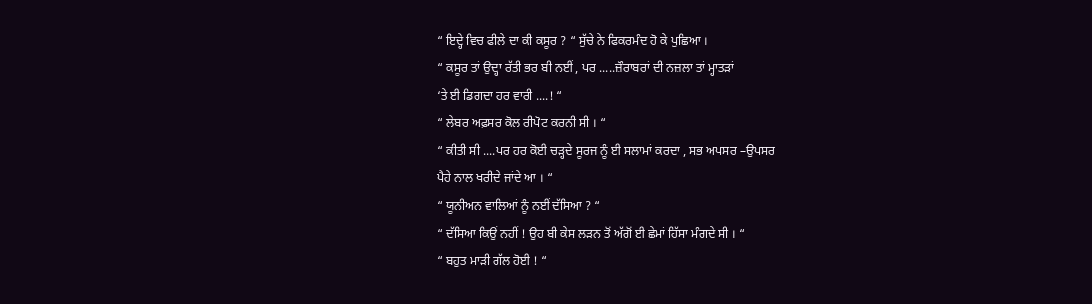“ ਇਦ੍ਹੇ ਵਿਚ ਫੀਲੇ ਦਾ ਕੀ ਕਸੂਰ ? “ ਸੁੱਚੇ ਨੇ ਫਿਕਰਮੰਦ ਹੋ ਕੇ ਪੁਛਿਆ ।
“ ਕਸੂਰ ਤਾਂ ਉਦ੍ਹਾ ਰੱਤੀ ਭਰ ਬੀ ਨਈਂ , ਪਰ .....ਜ਼ੌਰਾਬਰਾਂ ਦੀ ਨਜ਼ਲਾ ਤਾਂ ਮ੍ਹਾਤੜਾਂ
‘ਤੇ ਈ ਡਿਗਦਾ ਹਰ ਵਾਰੀ ....! “
“ ਲੇਬਰ ਅਫ਼ਸਰ ਕੋਲ ਰੀਪੋਟ ਕਰਨੀ ਸੀ । “
“ ਕੀਤੀ ਸੀ ....ਪਰ ਹਰ ਕੋਈ ਚੜ੍ਹਦੇ ਸੂਰਜ ਨੂੰ ਈ ਸਲਾਮਾਂ ਕਰਦਾ , ਸਭ ਅਪਸਰ –ਉਪਸਰ
ਪੈਹੇ ਨਾਲ ਖਰੀਦੇ ਜਾਂਦੇ ਆ । “
“ ਯੂਨੀਅਨ ਵਾਲਿਆਂ ਨੂੰ ਨਈਂ ਦੱਸਿਆ ? “
“ ਦੱਸਿਆ ਕਿਉਂ ਨਹੀਂ ! ਉਹ ਬੀ ਕੇਸ ਲੜਨ ਤੋਂ ਅੱਗੋਂ ਈ ਛੇਮਾਂ ਹਿੱਸਾ ਮੰਗਦੇ ਸੀ । “
“ ਬਹੁਤ ਮਾੜੀ ਗੱਲ ਹੋਈ ! “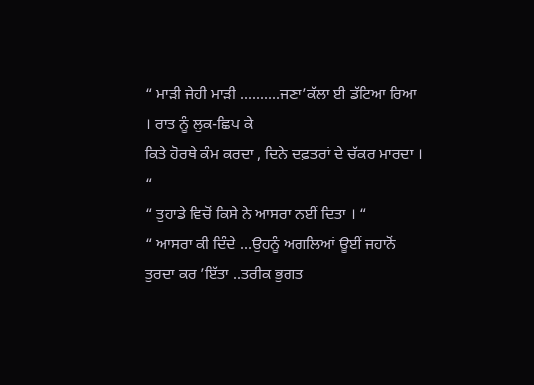“ ਮਾੜੀ ਜੇਹੀ ਮਾੜੀ ..........ਜਣਾ’ਕੱਲਾ ਈ ਡੱਟਿਆ ਰਿਆ । ਰਾਤ ਨੂੰ ਲੁਕ-ਛਿਪ ਕੇ
ਕਿਤੇ ਹੋਰਥੇ ਕੰਮ ਕਰਦਾ , ਦਿਨੇ ਦਫ਼ਤਰਾਂ ਦੇ ਚੱਕਰ ਮਾਰਦਾ । “
“ ਤੁਹਾਡੇ ਵਿਚੋਂ ਕਿਸੇ ਨੇ ਆਸਰਾ ਨਈਂ ਦਿਤਾ । “
“ ਆਸਰਾ ਕੀ ਦਿੰਦੇ ...ਉਹਨੂੰ ਅਗਲਿਆਂ ਊਈਂ ਜਹਾਨੋਂ ਤੁਰਦਾ ਕਰ ’ਇੱਤਾ ..ਤਰੀਕ ਭੁਗਤ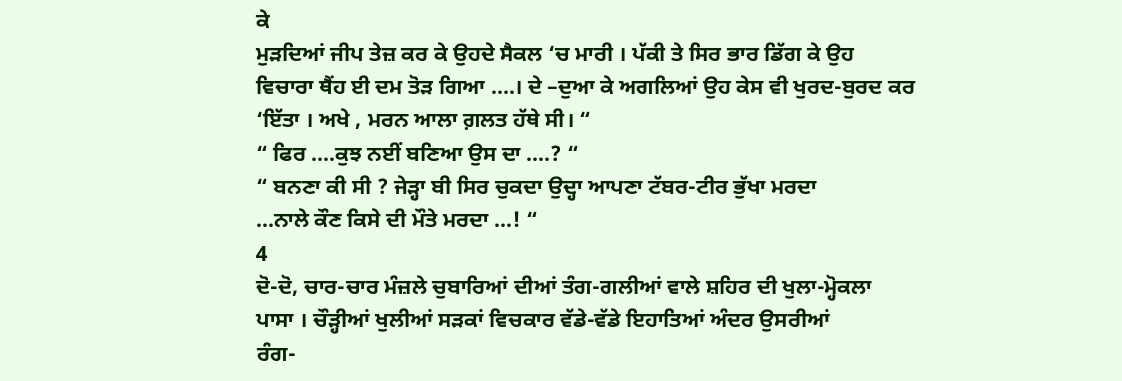ਕੇ
ਮੁੜਦਿਆਂ ਜੀਪ ਤੇਜ਼ ਕਰ ਕੇ ਉਹਦੇ ਸੈਕਲ ‘ਚ ਮਾਰੀ । ਪੱਕੀ ਤੇ ਸਿਰ ਭਾਰ ਡਿੱਗ ਕੇ ਉਹ
ਵਿਚਾਰਾ ਥੈਂਹ ਈ ਦਮ ਤੋੜ ਗਿਆ ....। ਦੇ –ਦੁਆ ਕੇ ਅਗਲਿਆਂ ਉਹ ਕੇਸ ਵੀ ਖੁਰਦ-ਬੁਰਦ ਕਰ
‘ਇੱਤਾ । ਅਖੇ , ਮਰਨ ਆਲਾ ਗ਼ਲਤ ਹੱਥੇ ਸੀ। “
“ ਫਿਰ ....ਕੁਝ ਨਈਂ ਬਣਿਆ ਉਸ ਦਾ ....? “
“ ਬਨਣਾ ਕੀ ਸੀ ? ਜੇੜ੍ਹਾ ਬੀ ਸਿਰ ਚੁਕਦਾ ਉਦ੍ਹਾ ਆਪਣਾ ਟੱਬਰ-ਟੀਰ ਭੁੱਖਾ ਮਰਦਾ
...ਨਾਲੇ ਕੌਣ ਕਿਸੇ ਦੀ ਮੌਤੇ ਮਰਦਾ ...! “
4
ਦੋ-ਦੋ, ਚਾਰ-ਚਾਰ ਮੰਜ਼ਲੇ ਚੁਬਾਰਿਆਂ ਦੀਆਂ ਤੰਗ-ਗਲੀਆਂ ਵਾਲੇ ਸ਼ਹਿਰ ਦੀ ਖੁਲਾ-ਮ੍ਹੋਕਲਾ
ਪਾਸਾ । ਚੌੜ੍ਹੀਆਂ ਖੁਲੀਆਂ ਸੜਕਾਂ ਵਿਚਕਾਰ ਵੱਡੇ-ਵੱਡੇ ਇਹਾਤਿਆਂ ਅੰਦਰ ਉਸਰੀਆਂ
ਰੰਗ-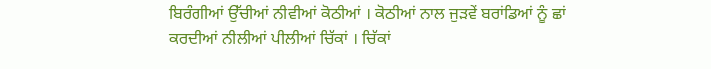ਬਿਰੰਗੀਆਂ ਉੱਚੀਆਂ ਨੀਵੀਆਂ ਕੋਠੀਆਂ । ਕੋਠੀਆਂ ਨਾਲ ਜੁੜਵੇਂ ਬਰਾਂਡਿਆਂ ਨੂੰ ਛਾਂ
ਕਰਦੀਆਂ ਨੀਲੀਆਂ ਪੀਲੀਆਂ ਚਿੱਕਾਂ । ਚਿੱਕਾਂ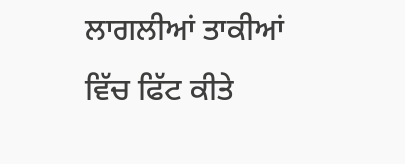ਲਾਗਲੀਆਂ ਤਾਕੀਆਂ ਵਿੱਚ ਫਿੱਟ ਕੀਤੇ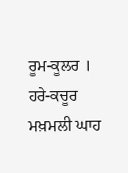ਰੂਮ-ਕੂਲਰ ।
ਹਰੇ-ਕਚੂਰ ਮਖ਼ਮਲੀ ਘਾਹ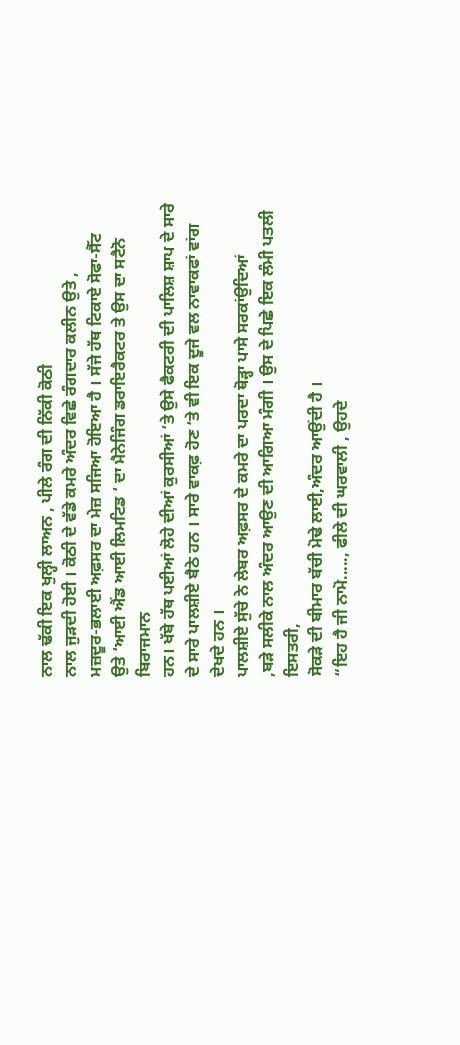ਨਾਲ ਢੱਕੀ ਇਕ ਖੁਲ੍ਹੀ ਲਾਅਨ , ਪੀਲੇ ਰੰਗ ਦੀ ਨਿੱਕੀ ਕੋਠੀ
ਨਾਲ ਜੁੜਦੀ ਹੋਈ । ਕੋਠੀ ਦੇ ਵੱਡੇ ਕਮਰੇ ਅੰਦਰ ਵਿਛੇ ਰੰਗਦਾਰ ਕਲੀਨ ਉਤੇ ,
ਮਜ਼ਦੂਰ-ਭਲਾਈ ਅਫ਼ਸਰ ਦਾ ਮੇਜ਼ ਸਜਿਆ ਹੋਇਆ ਹੈ । ਸੱਜੇ ਹੱਥ ਟਿਕਾਏ ਸੋਫਾ-ਸੈੱਟ
ਉਤੇ ‘ਆਈ ਐਂਡ ਆਈ ਲਿਮਟਿਡ ‘ ਦਾ ਮੈਨੇਜਿੰਗ ਡਰਾਇਰੈਕਟਰ ਤੇ ਉਸ ਦਾ ਸਟੈਨੋ ਬਿਰਾਜਮਾਨ
ਹਨ। ਖੱਬੇ ਹੱਥ ਪਈਆਂ ਲੋਹੇ ਦੀਆਂ ਕੁਰਸੀਆਂ ‘ਤੇ ਉਸੇ ਫੈਕਟਰੀ ਦੀ ਪਾਲਿਸ਼ ਸ਼ਾਪ ਦੇ ਸਾਰੇ
ਦੇ ਸਾਰੇ ਪਾਲਸ਼ੀਏ ਬੈਠੇ ਹਨ । ਸਾਰੇ ਵਾਕਫ਼ ਹੋਣ ‘ਤੇ ਵੀ ਇਕ ਦੂਜੇ ਵਲ ਨਾਵਾਕਫਾਂ ਵਾਂਗ
ਦੇਖਦੇ ਹਨ ।
ਪਾਲਸ਼ੀਏ ਸੁੱਚੇ ਨੇ ਲੇਬਰ ਅਫ਼ਸਰ ਦੇ ਕਮਰੇ ਦਾ ਪਰਦਾ ਥੋੜ੍ਹਾ ਪਾਸੇ ਸਰਕਾਂਉਦਿਆਂ
,ਬੜੇ ਸਲੀਕੇ ਨਾਲ ਅੰਦਰ ਆਉਣ ਦੀ ਆਗਿਆ ਮੰਗੀ । ਉਸ ਦੇ ਪਿਛੇ ਇਕ ਲੰਮੀ ਪਤਲੀ ਇਸਤਰੀ,
ਸੋਕੜੇ ਦੀ ਬੀਮਾਰ ਬੱਚੀ ਮੋਢੇ ਲਾਈ,ਅੰਦਰ ਆਉਂਦੀ ਹੈ ।
“ਇਹ ਹੈ ਜੀ ਨਾਮੋ....., ਫੀਲੇ ਦੀ ਘਰਵਾਲੀ , ਉਹਦੇ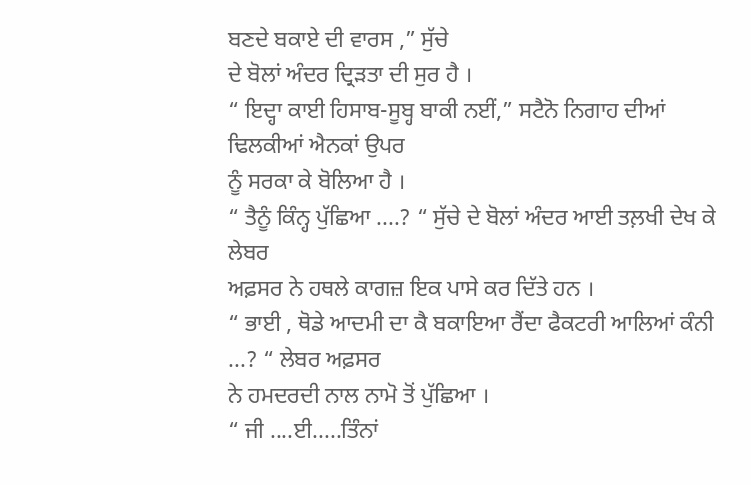ਬਣਦੇ ਬਕਾਏ ਦੀ ਵਾਰਸ ,” ਸੁੱਚੇ
ਦੇ ਬੋਲਾਂ ਅੰਦਰ ਦ੍ਰਿੜਤਾ ਦੀ ਸੁਰ ਹੈ ।
“ ਇਦ੍ਹਾ ਕਾਈ ਹਿਸਾਬ-ਸੂਬ੍ਹ ਬਾਕੀ ਨਈਂ,” ਸਟੈਨੋ ਨਿਗਾਹ ਦੀਆਂ ਢਿਲਕੀਆਂ ਐਨਕਾਂ ਉਪਰ
ਨੂੰ ਸਰਕਾ ਕੇ ਬੋਲਿਆ ਹੈ ।
“ ਤੈਨੂੰ ਕਿੰਨ੍ਹ ਪੁੱਛਿਆ ....? “ ਸੁੱਚੇ ਦੇ ਬੋਲਾਂ ਅੰਦਰ ਆਈ ਤਲ਼ਖੀ ਦੇਖ ਕੇ ਲੇਬਰ
ਅਫ਼ਸਰ ਨੇ ਹਥਲੇ ਕਾਗਜ਼ ਇਕ ਪਾਸੇ ਕਰ ਦਿੱਤੇ ਹਨ ।
“ ਭਾਈ , ਥੋਡੇ ਆਦਮੀ ਦਾ ਕੈ ਬਕਾਇਆ ਰੈਂਦਾ ਫੈਕਟਰੀ ਆਲਿਆਂ ਕੰਨੀ ...? “ ਲੇਬਰ ਅਫ਼ਸਰ
ਨੇ ਹਮਦਰਦੀ ਨਾਲ ਨਾਮੋ ਤੋਂ ਪੁੱਛਿਆ ।
“ ਜੀ ....ਈ.....ਤਿੰਨਾਂ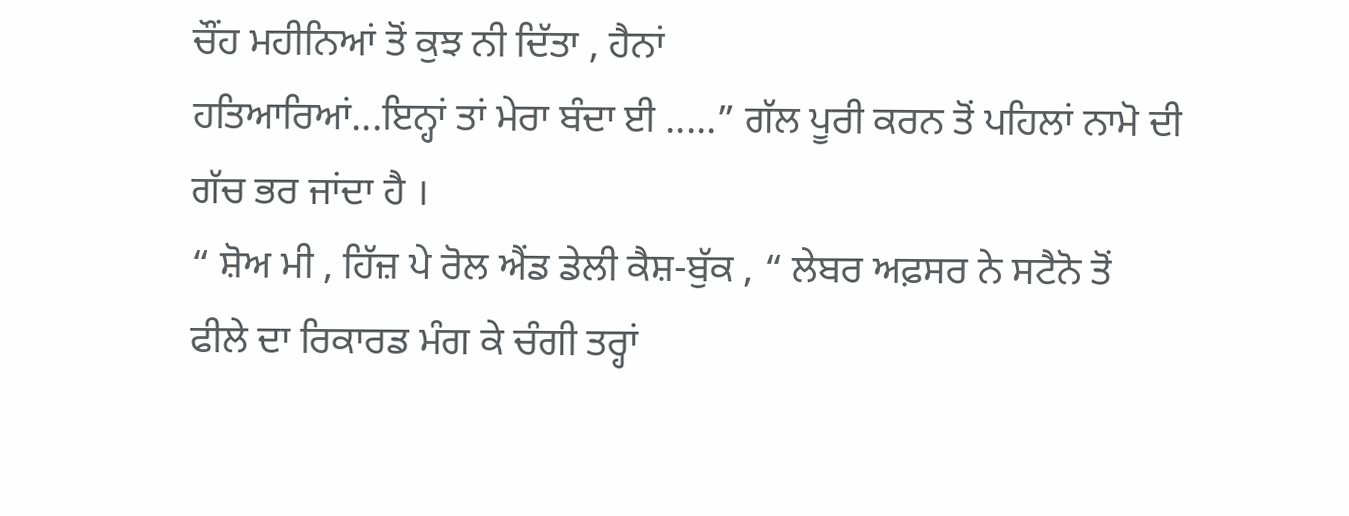ਚੌਂਹ ਮਹੀਨਿਆਂ ਤੋਂ ਕੁਝ ਨੀ ਦਿੱਤਾ , ਹੈਨਾਂ
ਹਤਿਆਰਿਆਂ...ਇਨ੍ਹਾਂ ਤਾਂ ਮੇਰਾ ਬੰਦਾ ਈ .....” ਗੱਲ ਪੂਰੀ ਕਰਨ ਤੋਂ ਪਹਿਲਾਂ ਨਾਮੋ ਦੀ
ਗੱਚ ਭਰ ਜਾਂਦਾ ਹੈ ।
“ ਸ਼ੋਅ ਮੀ , ਹਿੱਜ਼ ਪੇ ਰੋਲ ਐਂਡ ਡੇਲੀ ਕੈਸ਼-ਬੁੱਕ , “ ਲੇਬਰ ਅਫ਼ਸਰ ਨੇ ਸਟੈਨੋ ਤੋਂ
ਫੀਲੇ ਦਾ ਰਿਕਾਰਡ ਮੰਗ ਕੇ ਚੰਗੀ ਤਰ੍ਹਾਂ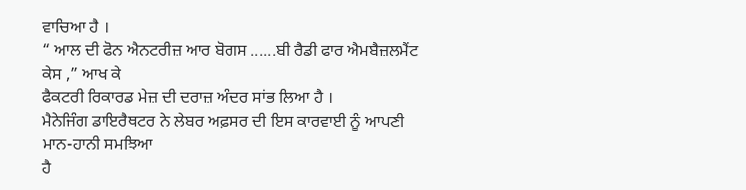ਵਾਚਿਆ ਹੈ ।
“ ਆਲ ਦੀ ਫੋਨ ਐਨਟਰੀਜ਼ ਆਰ ਬੋਗਸ ......ਬੀ ਰੈਡੀ ਫਾਰ ਐਮਬੈਜ਼ਲਮੈਂਟ ਕੇਸ ,” ਆਖ ਕੇ
ਫੈਕਟਰੀ ਰਿਕਾਰਡ ਮੇਜ਼ ਦੀ ਦਰਾਜ਼ ਅੰਦਰ ਸਾਂਭ ਲਿਆ ਹੈ ।
ਮੈਨੇਜਿੰਗ ਡਾਇਰੈਥਟਰ ਨੇ ਲੇਬਰ ਅਫ਼ਸਰ ਦੀ ਇਸ ਕਾਰਵਾਈ ਨੂੰ ਆਪਣੀ ਮਾਨ-ਹਾਨੀ ਸਮਝਿਆ
ਹੈ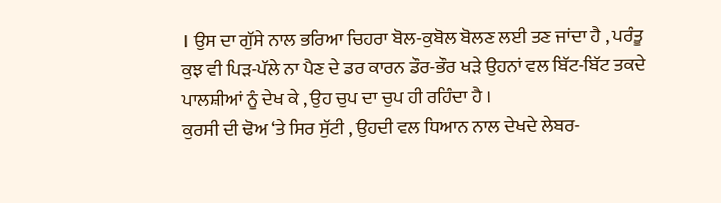। ਉਸ ਦਾ ਗੁੱਸੇ ਨਾਲ ਭਰਿਆ ਚਿਹਰਾ ਬੋਲ-ਕੁਬੋਲ ਬੋਲਣ ਲਈ ਤਣ ਜਾਂਦਾ ਹੈ , ਪਰੰਤੂ
ਕੁਝ ਵੀ ਪਿੜ-ਪੱਲੇ ਨਾ ਪੈਣ ਦੇ ਡਰ ਕਾਰਨ ਡੌਰ-ਭੌਰ ਖੜੇ ਉਹਨਾਂ ਵਲ ਬਿੱਟ-ਬਿੱਟ ਤਕਦੇ
ਪਾਲਸ਼ੀਆਂ ਨੂੰ ਦੇਖ ਕੇ , ਉਹ ਚੁਪ ਦਾ ਚੁਪ ਹੀ ਰਹਿੰਦਾ ਹੈ ।
ਕੁਰਸੀ ਦੀ ਢੋਅ ‘ਤੇ ਸਿਰ ਸੁੱਟੀ , ਉਹਦੀ ਵਲ ਧਿਆਨ ਨਾਲ ਦੇਖਦੇ ਲੇਬਰ-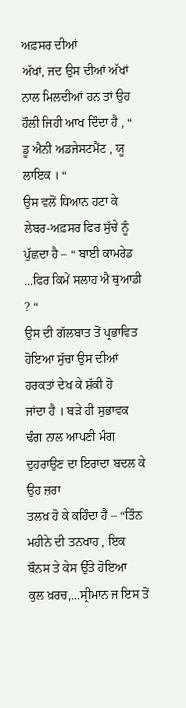ਅਫ਼ਸਰ ਦੀਆਂ
ਅੱਖਾਂ, ਜਦ ਉਸ ਦੀਆਂ ਅੱਖਾਂ ਨਾਲ ਮਿਲਦੀਆਂ ਹਨ ਤਾਂ ਉਹ ਹੌਲੀ ਜਿਹੀ ਆਖ ਦਿੰਦਾ ਹੈ , “
ਡੂ ਐਨੀ ਅਡਜੇਸਟਮੈਂਟ , ਯੂ ਲਾਇਕ । “
ਉਸ ਵਲੋਂ ਧਿਆਨ ਹਟਾ ਕੇ ਲੇਬਰ-ਅਫ਼ਸਰ ਫਿਰ ਸੁੱਚੇ ਨੂੰ ਪੁੱਛਦਾ ਹੈ – “ ਬਾਈ ਕਾਮਰੇਡ
...ਫਿਰ ਕਿਮੇਂ ਸਲਾਹ ਐ ਥੁਆਡੀ ? “
ਉਸ ਦੀ ਗੱਲਬਾਤ ਤੋਂ ਪ੍ਰਭਾਵਿਤ ਹੋਇਆ ਸੁੱਚਾ ਉਸ ਦੀਆਂ ਹਰਕਤਾਂ ਦੇਖ ਕੇ ਸ਼ੱਕੀ ਹੋ
ਜਾਂਦਾ ਹੈ । ਬੜੇ ਹੀ ਸੁਭਾਵਕ ਢੰਗ ਨਾਲ ਆਪਣੀ ਮੰਗ ਦੁਹਰਾਉਣ ਦਾ ਇਰਾਦਾ ਬਦਲ ਕੇ ਉਹ ਜ਼ਰਾ
ਤਲਖ਼ ਹੋ ਕੇ ਕਹਿੰਦਾ ਹੈ – “ਤਿੰਨ ਮਹੀਨੇ ਦੀ ਤਨਖਾਹ , ਇਕ ਬੌਨਸ ਤੇ ਕੇਸ ਉੱਤੇ ਹੋਇਆ
ਕੁਲ ਖ਼ਰਚ,...ਸ੍ਰੀਮਾਨ ਜ ਇਸ ਤੋਂ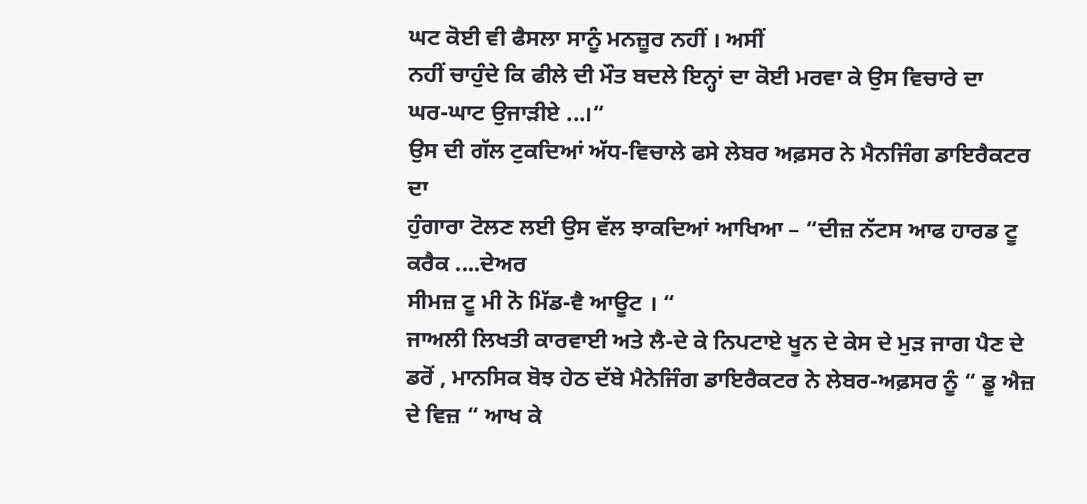ਘਟ ਕੋਈ ਵੀ ਫੈਸਲਾ ਸਾਨੂੰ ਮਨਜ਼ੂਰ ਨਹੀਂ । ਅਸੀਂ
ਨਹੀਂ ਚਾਹੁੰਦੇ ਕਿ ਫੀਲੇ ਦੀ ਮੌਤ ਬਦਲੇ ਇਨ੍ਹਾਂ ਦਾ ਕੋਈ ਮਰਵਾ ਕੇ ਉਸ ਵਿਚਾਰੇ ਦਾ
ਘਰ-ਘਾਟ ਉਜਾੜੀਏ ...।“
ਉਸ ਦੀ ਗੱਲ ਟੁਕਦਿਆਂ ਅੱਧ-ਵਿਚਾਲੇ ਫਸੇ ਲੇਬਰ ਅਫ਼ਸਰ ਨੇ ਮੈਨਜਿੰਗ ਡਾਇਰੈਕਟਰ ਦਾ
ਹੁੰਗਾਰਾ ਟੋਲਣ ਲਈ ਉਸ ਵੱਲ ਝਾਕਦਿਆਂ ਆਖਿਆ – “ਦੀਜ਼ ਨੱਟਸ ਆਫ ਹਾਰਡ ਟੂ ਕਰੈਕ ....ਦੇਅਰ
ਸੀਮਜ਼ ਟੂ ਮੀ ਨੋ ਮਿੱਡ-ਵੈ ਆਊਟ । “
ਜਾਅਲੀ ਲਿਖਤੀ ਕਾਰਵਾਈ ਅਤੇ ਲੈ-ਦੇ ਕੇ ਨਿਪਟਾਏ ਖੂਨ ਦੇ ਕੇਸ ਦੇ ਮੁੜ ਜਾਗ ਪੈਣ ਦੇ
ਡਰੋਂ , ਮਾਨਸਿਕ ਬੋਝ ਹੇਠ ਦੱਬੇ ਮੈਨੇਜਿੰਗ ਡਾਇਰੈਕਟਰ ਨੇ ਲੇਬਰ-ਅਫ਼ਸਰ ਨੂੰ “ ਡੂ ਐਜ਼
ਦੇ ਵਿਜ਼ “ ਆਖ ਕੇ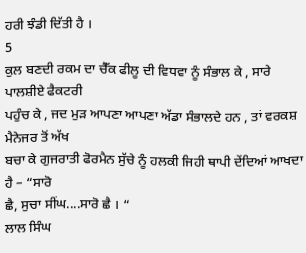ਹਰੀ ਝੰਡੀ ਦਿੱਤੀ ਹੈ ।
5
ਕੁਲ ਬਣਦੀ ਰਕਮ ਦਾ ਚੈੱਕ ਫੀਲੂ ਦੀ ਵਿਧਵਾ ਨੂੰ ਸੰਭਾਲ ਕੇ , ਸਾਰੇ ਪਾਲਸ਼ੀਏ ਫੈਕਟਰੀ
ਪਹੁੰਚ ਕੇ , ਜਦ ਮੁੜ ਆਪਣਾ ਆਪਣਾ ਅੱਡਾ ਸੰਭਾਲਦੇ ਹਨ , ਤਾਂ ਵਰਕਸ਼ ਮੈਨੇਜਰ ਤੋਂ ਅੱਖ
ਬਚਾ ਕੇ ਗੁਜਰਾਤੀ ਫੋਰਮੈਨ ਸੁੱਚੇ ਨੂੰ ਹਲਕੀ ਜਿਹੀ ਥਾਪੀ ਦੇਂਦਿਆਂ ਆਖਦਾ ਹੈ – “ਸਾਰੋ
ਛੈ, ਸੁਚਾ ਸੀਂਘ....ਸਾਰੋ ਛੈ । “
ਲਾਲ ਸਿੰਘ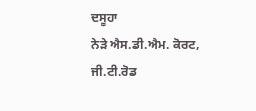ਦਸੂਹਾ
ਨੇੜੇ ਐਸ.ਡੀ.ਐਮ. ਕੋਰਟ,
ਜੀ.ਟੀ.ਰੋਡ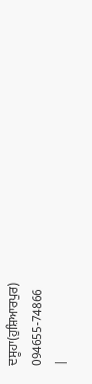ਦਸੂਹਾ(ਹੁਸ਼ਿਆਰਪੁਰ)
094655-74866
|